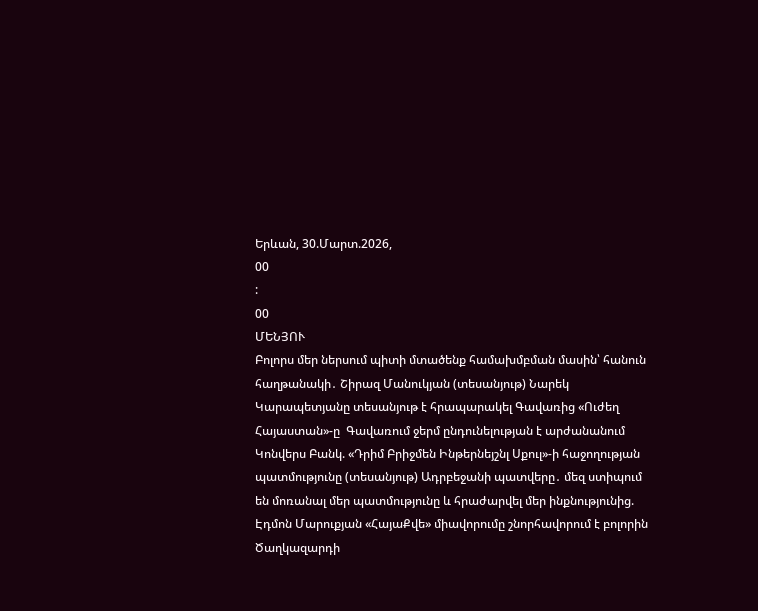Երևան, 30.Մարտ.2026,
00
:
00
ՄԵՆՅՈՒ
Բոլորս մեր ներսում պիտի մտածենք համախմբման մասին՝ հանուն հաղթանակի․ Շիրազ Մանուկյան (տեսանյութ) Նարեկ Կարապետյանը տեսանյութ է հրապարակել Գավառից «Ուժեղ Հայաստան»-ը  Գավառում ջերմ ընդունելության է արժանանում Կոնվերս Բանկ. «Դրիմ Բրիջմեն Ինթերնեյշնլ Սքուլ»-ի հաջողության պատմությունը (տեսանյութ) Ադրբեջանի պատվերը․ մեզ ստիպում են մոռանալ մեր պատմությունը և հրաժարվել մեր ինքնությունից. Էդմոն Մարուքյան «ՀայաՔվե» միավորումը շնորհավորում է բոլորին Ծաղկազարդի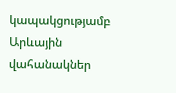կապակցությամբ Արևային վահանակներ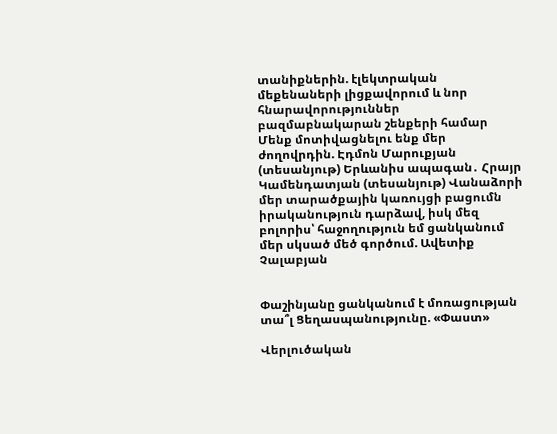տանիքներին. էլեկտրական մեքենաների լիցքավորում և նոր հնարավորություններ բազմաբնակարան շենքերի համար Մենք մոտիվացնելու ենք մեր ժողովրդին. Էդմոն Մարուքյան (տեսանյութ) Երևանիս ապագան․ Հրայր Կամենդատյան (տեսանյութ) Վանաձորի մեր տարածքային կառույցի բացումն իրականություն դարձավ, իսկ մեզ բոլորիս՝ հաջողություն եմ ցանկանում մեր սկսած մեծ գործում. Ավետիք Չալաբյան


Փաշինյանը ցանկանում է մոռացության տա՞լ Ցեղասպանությունը. «Փաստ»

Վերլուծական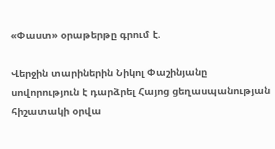«Փաստ» օրաթերթը գրում է.

Վերջին տարիներին Նիկոլ Փաշինյանը սովորություն է դարձրել Հայոց ցեղասպանության հիշատակի օրվա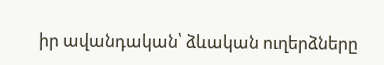իր ավանդական՝ ձևական ուղերձները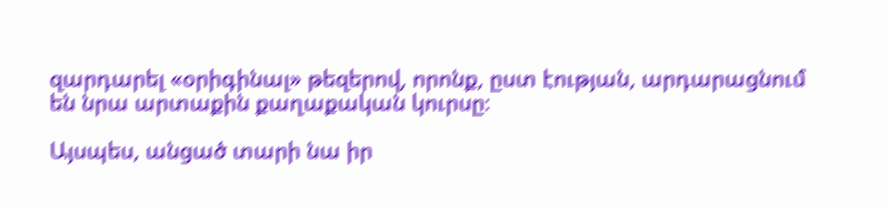զարդարել «օրիգինալ» թեզերով, որոնք, ըստ էության, արդարացնում են նրա արտաքին քաղաքական կուրսը։

Այսպես, անցած տարի նա իր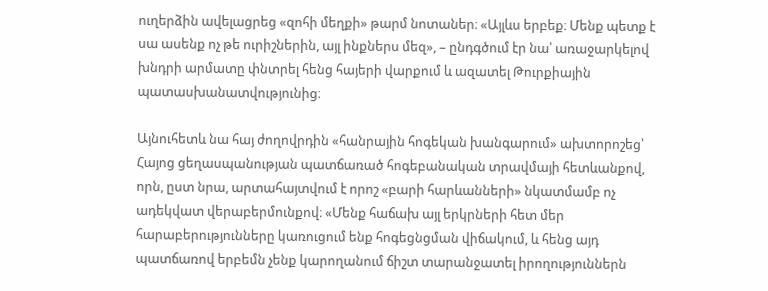ուղերձին ավելացրեց «զոհի մեղքի» թարմ նոտաներ։ «Այլևս երբեք։ Մենք պետք է սա ասենք ոչ թե ուրիշներին, այլ ինքներս մեզ», – ընդգծում էր նա՝ առաջարկելով խնդրի արմատը փնտրել հենց հայերի վարքում և ազատել Թուրքիային պատասխանատվությունից։

Այնուհետև նա հայ ժողովրդին «հանրային հոգեկան խանգարում» ախտորոշեց՝ Հայոց ցեղասպանության պատճառած հոգեբանական տրավմայի հետևանքով, որն, ըստ նրա, արտահայտվում է որոշ «բարի հարևանների» նկատմամբ ոչ ադեկվատ վերաբերմունքով։ «Մենք հաճախ այլ երկրների հետ մեր հարաբերությունները կառուցում ենք հոգեցնցման վիճակում, և հենց այդ պատճառով երբեմն չենք կարողանում ճիշտ տարանջատել իրողություններն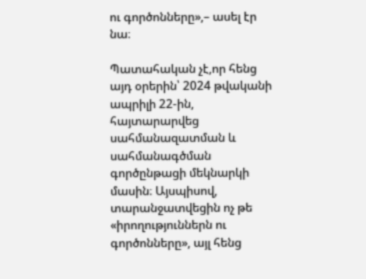ու գործոնները»,– ասել էր նա։

Պատահական չէ,որ հենց այդ օրերին՝ 2024 թվականի ապրիլի 22-ին, հայտարարվեց սահմանազատման և սահմանագծման գործընթացի մեկնարկի մասին։ Այսպիսով, տարանջատվեցին ոչ թե «իրողություններն ու գործոնները», այլ հենց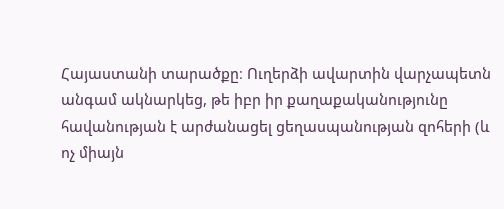Հայաստանի տարածքը։ Ուղերձի ավարտին վարչապետն անգամ ակնարկեց, թե իբր իր քաղաքականությունը հավանության է արժանացել ցեղասպանության զոհերի (և ոչ միայն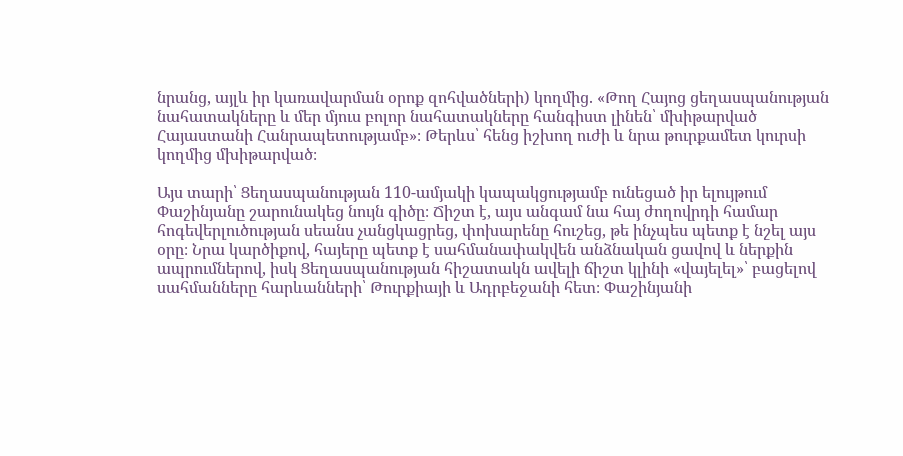նրանց, այլև իր կառավարման օրոք զոհվածների) կողմից. «Թող Հայոց ցեղասպանության նահատակները և մեր մյուս բոլոր նահատակները հանգիստ լինեն՝ մխիթարված Հայաստանի Հանրապետությամբ»։ Թերևս՝ հենց իշխող ուժի և նրա թուրքամետ կուրսի կողմից մխիթարված։

Այս տարի՝ Ցեղասպանության 110-ամյակի կապակցությամբ ունեցած իր ելույթում Փաշինյանը շարունակեց նույն գիծը։ Ճիշտ է, այս անգամ նա հայ ժողովրդի համար հոգեվերլուծության սեանս չանցկացրեց, փոխարենը հուշեց, թե ինչպես պետք է նշել այս օրը։ Նրա կարծիքով, հայերը պետք է սահմանափակվեն անձնական ցավով և ներքին ապրումներով, իսկ Ցեղասպանության հիշատակն ավելի ճիշտ կլինի «վայելել»՝ բացելով սահմանները հարևանների՝ Թուրքիայի և Ադրբեջանի հետ։ Փաշինյանի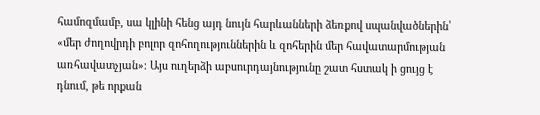համոզմամբ, սա կլինի հենց այդ նույն հարևանների ձեռքով սպանվածներին՝ «մեր ժողովրդի բոլոր զոհողություններին և զոհերին մեր հավատարմության առհավատչյան»։ Այս ուղերձի աբսուրդայնությունը շատ հստակ ի ցույց է դնում, թե որքան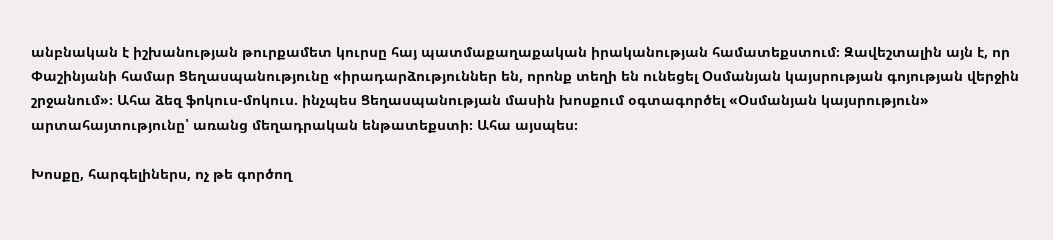անբնական է իշխանության թուրքամետ կուրսը հայ պատմաքաղաքական իրականության համատեքստում։ Զավեշտալին այն է, որ Փաշինյանի համար Ցեղասպանությունը «իրադարձություններ են, որոնք տեղի են ունեցել Օսմանյան կայսրության գոյության վերջին շրջանում»։ Ահա ձեզ ֆոկուս-մոկուս. ինչպես Ցեղասպանության մասին խոսքում օգտագործել «Օսմանյան կայսրություն» արտահայտությունը՝ առանց մեղադրական ենթատեքստի։ Ահա այսպես։

Խոսքը, հարգելիներս, ոչ թե գործող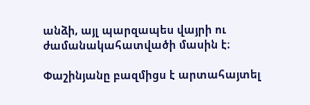անձի, այլ պարզապես վայրի ու ժամանակահատվածի մասին է։

Փաշինյանը բազմիցս է արտահայտել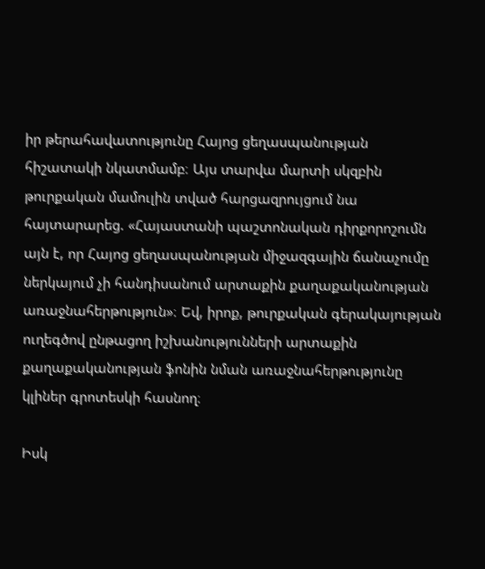իր թերահավատությունը Հայոց ցեղասպանության հիշատակի նկատմամբ։ Այս տարվա մարտի սկզբին թուրքական մամուլին տված հարցազրույցում նա հայտարարեց. «Հայաստանի պաշտոնական դիրքորոշումն այն է, որ Հայոց ցեղասպանության միջազգային ճանաչումը ներկայում չի հանդիսանում արտաքին քաղաքականության առաջնահերթություն»։ Եվ, իրոք, թուրքական գերակայության ուղեգծով ընթացող իշխանությունների արտաքին քաղաքականության ֆոնին նման առաջնահերթությունը կլիներ գրոտեսկի հասնող։

Իսկ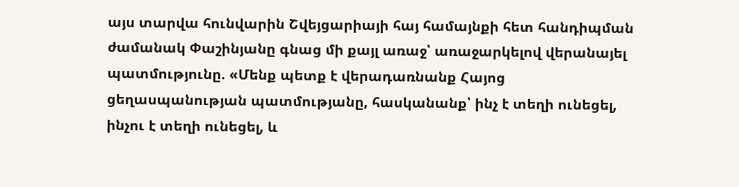այս տարվա հունվարին Շվեյցարիայի հայ համայնքի հետ հանդիպման ժամանակ Փաշինյանը գնաց մի քայլ առաջ՝ առաջարկելով վերանայել պատմությունը. «Մենք պետք է վերադառնանք Հայոց ցեղասպանության պատմությանը, հասկանանք՝ ինչ է տեղի ունեցել, ինչու է տեղի ունեցել, և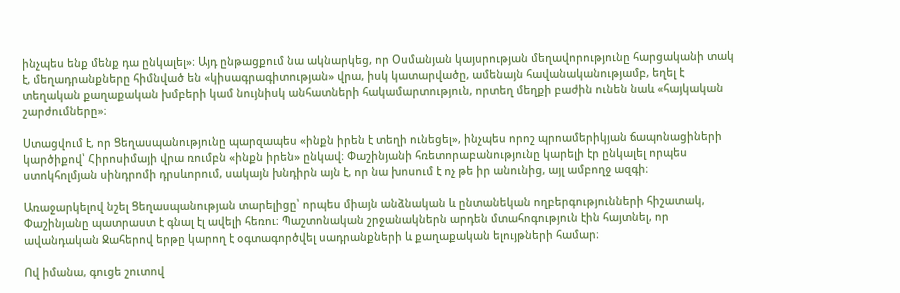ինչպես ենք մենք դա ընկալել»։ Այդ ընթացքում նա ակնարկեց, որ Օսմանյան կայսրության մեղավորությունը հարցականի տակ է, մեղադրանքները հիմնված են «կիսագրագիտության» վրա, իսկ կատարվածը, ամենայն հավանականությամբ, եղել է տեղական քաղաքական խմբերի կամ նույնիսկ անհատների հակամարտություն, որտեղ մեղքի բաժին ունեն նաև «հայկական շարժումները»։

Ստացվում է, որ Ցեղասպանությունը պարզապես «ինքն իրեն է տեղի ունեցել», ինչպես որոշ պրոամերիկյան ճապոնացիների կարծիքով՝ Հիրոսիմայի վրա ռումբն «ինքն իրեն» ընկավ։ Փաշինյանի հռետորաբանությունը կարելի էր ընկալել որպես ստոկհոլմյան սինդրոմի դրսևորում, սակայն խնդիրն այն է, որ նա խոսում է ոչ թե իր անունից, այլ ամբողջ ազգի։

Առաջարկելով նշել Ցեղասպանության տարելիցը՝ որպես միայն անձնական և ընտանեկան ողբերգությունների հիշատակ, Փաշինյանը պատրաստ է գնալ էլ ավելի հեռու։ Պաշտոնական շրջանակներն արդեն մտահոգություն էին հայտնել, որ ավանդական Ջահերով երթը կարող է օգտագործվել սադրանքների և քաղաքական ելույթների համար։

Ով իմանա, գուցե շուտով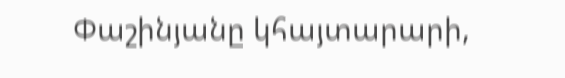Փաշինյանը կհայտարարի,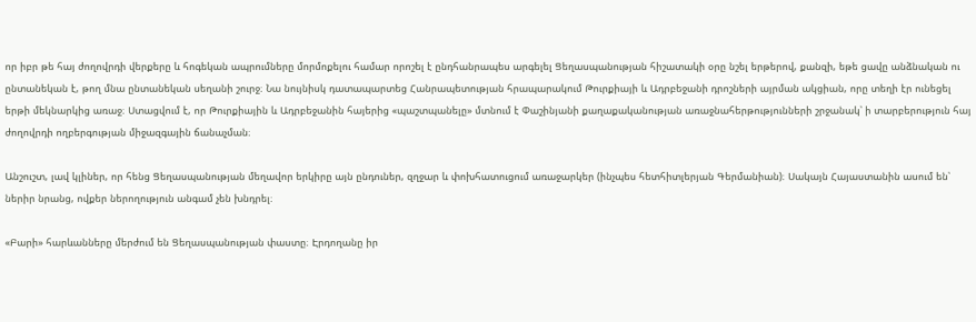որ իբր թե հայ ժողովրդի վերքերը և հոգեկան ապրումները մորմոքելու համար որոշել է ընդհանրապես արգելել Ցեղասպանության հիշատակի օրը նշել երթերով, քանզի, եթե ցավը անձնական ու ընտանեկան է, թող մնա ընտանեկան սեղանի շուրջ։ Նա նույնիսկ դատապարտեց Հանրապետության հրապարակում Թուրքիայի և Ադրբեջանի դրոշների այրման ակցիան, որը տեղի էր ունեցել երթի մեկնարկից առաջ։ Ստացվում է, որ Թուրքիային և Ադրբեջանին հայերից «պաշտպանելը» մտնում է Փաշինյանի քաղաքականության առաջնահերթությունների շրջանակ՝ ի տարբերություն հայ ժողովրդի ողբերգության միջազգային ճանաչման։

Անշուշտ, լավ կլիներ, որ հենց Ցեղասպանության մեղավոր երկիրը այն ընդուներ, զղջար և փոխհատուցում առաջարկեր (ինչպես հետհիտլերյան Գերմանիան)։ Սակայն Հայաստանին ասում են՝ ներիր նրանց, ովքեր ներողություն անգամ չեն խնդրել։

«Բարի» հարևանները մերժում են Ցեղասպանության փաստը։ Էրդողանը իր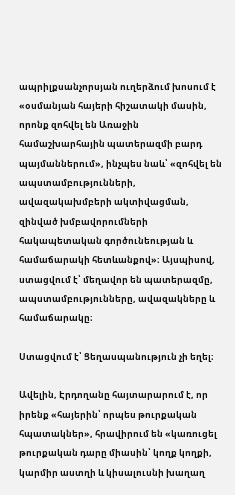ապրիլքսանչորսյան ուղերձում խոսում է «օսմանյան հայերի հիշատակի մասին, որոնք զոհվել են Առաջին համաշխարհային պատերազմի բարդ պայմաններում», ինչպես նաև՝ «զոհվել են ապստամբությունների, ավազակախմբերի ակտիվացման, զինված խմբավորումների հակապետական գործունեության և համաճարակի հետևանքով»։ Այսպիսով, ստացվում է՝ մեղավոր են պատերազմը, ապստամբությունները, ավազակները և համաճարակը։

Ստացվում է՝ Ցեղասպանություն չի եղել։

Ավելին, Էրդողանը հայտարարում է, որ իրենք «հայերին՝ որպես թուրքական հպատակներ», հրավիրում են «կառուցել թուրքական դարը միասին՝ կողք կողքի, կարմիր աստղի և կիսալուսնի խաղաղ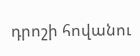դրոշի հովանու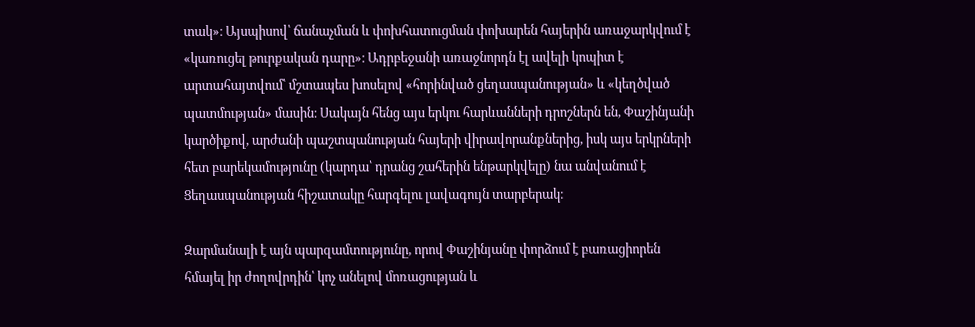տակ»։ Այսպիսով՝ ճանաչման և փոխհատուցման փոխարեն հայերին առաջարկվում է «կառուցել թուրքական դարը»։ Ադրբեջանի առաջնորդն էլ ավելի կոպիտ է արտահայտվում՝ մշտապես խոսելով «հորինված ցեղասպանության» և «կեղծված պատմության» մասին։ Սակայն հենց այս երկու հարևանների դրոշներն են, Փաշինյանի կարծիքով, արժանի պաշտպանության հայերի վիրավորանքներից, իսկ այս երկրների հետ բարեկամությունը (կարդա՝ դրանց շահերին ենթարկվելը) նա անվանում է Ցեղասպանության հիշատակը հարգելու լավագույն տարբերակ։

Զարմանալի է այն պարզամտությունը, որով Փաշինյանը փորձում է բառացիորեն հմայել իր ժողովրդին՝ կոչ անելով մոռացության և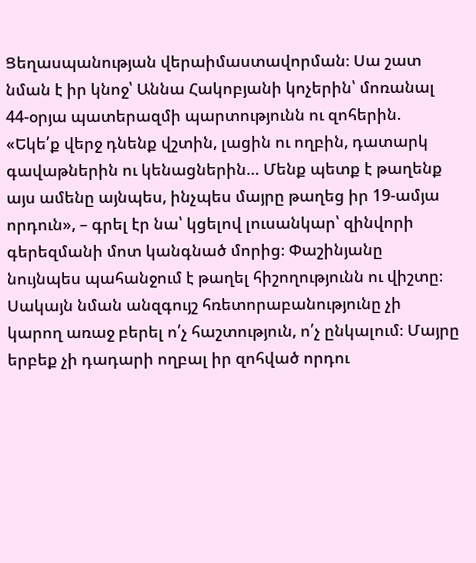Ցեղասպանության վերաիմաստավորման։ Սա շատ նման է իր կնոջ՝ Աննա Հակոբյանի կոչերին՝ մոռանալ 44-օրյա պատերազմի պարտությունն ու զոհերին. «Եկե՛ք վերջ դնենք վշտին, լացին ու ողբին, դատարկ գավաթներին ու կենացներին… Մենք պետք է թաղենք այս ամենը այնպես, ինչպես մայրը թաղեց իր 19-ամյա որդուն», – գրել էր նա՝ կցելով լուսանկար՝ զինվորի գերեզմանի մոտ կանգնած մորից։ Փաշինյանը նույնպես պահանջում է թաղել հիշողությունն ու վիշտը։ Սակայն նման անզգույշ հռետորաբանությունը չի կարող առաջ բերել ո՛չ հաշտություն, ո՛չ ընկալում։ Մայրը երբեք չի դադարի ողբալ իր զոհված որդու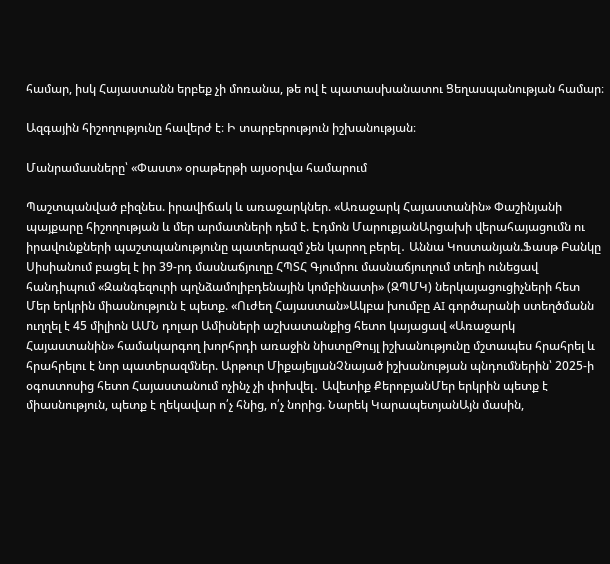համար, իսկ Հայաստանն երբեք չի մոռանա, թե ով է պատասխանատու Ցեղասպանության համար։

Ազգային հիշողությունը հավերժ է։ Ի տարբերություն իշխանության։

Մանրամասները՝ «Փաստ» օրաթերթի այսօրվա համարում

Պաշտպանված բիզնես. իրավիճակ և առաջարկներ. «Առաջարկ Հայաստանին» Փաշինյանի պայքարը հիշողության և մեր արմատների դեմ է. Էդմոն ՄարուքյանԱրցախի վերահայացումն ու իրավունքների պաշտպանությունը պատերազմ չեն կարող բերել․ Աննա Կոստանյան.Ֆասթ Բանկը Սիսիանում բացել է իր 39-րդ մասնաճյուղը ՀՊՏՀ Գյումրու մասնաճյուղում տեղի ունեցավ հանդիպում «Զանգեզուրի պղնձամոլիբդենային կոմբինատի» (ԶՊՄԿ) ներկայացուցիչների հետ Մեր երկրին միասնություն է պետք. «Ուժեղ Հայաստան»Ակբա խումբը AI գործարանի ստեղծմանն ուղղել է 45 միլիոն ԱՄՆ դոլար Ամիսների աշխատանքից հետո կայացավ «Առաջարկ Հայաստանին» համակարգող խորհրդի առաջին նիստըԹույլ իշխանությունը մշտապես հրահրել և հրահրելու է նոր պատերազմներ. Արթուր ՄիքայելյանՉնայած իշխանության պնդումներին՝ 2025-ի օգոստոսից հետո Հայաստանում ոչինչ չի փոխվել․ Ավետիք ՔերոբյանՄեր երկրին պետք է միասնություն, պետք է ղեկավար ո՛չ հնից, ո՛չ նորից. Նարեկ ԿարապետյանԱյն մասին,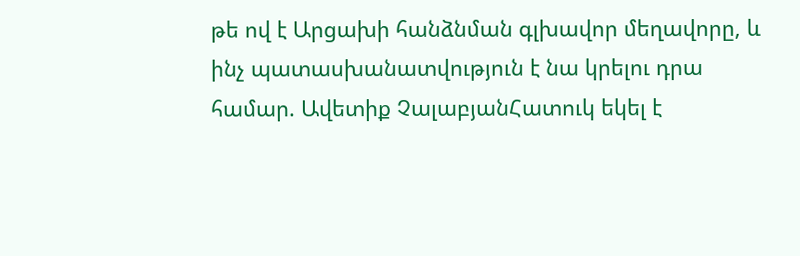թե ով է Արցախի հանձնման գլխավոր մեղավորը, և ինչ պատասխանատվություն է նա կրելու դրա համար. Ավետիք ՉալաբյանՀատուկ եկել է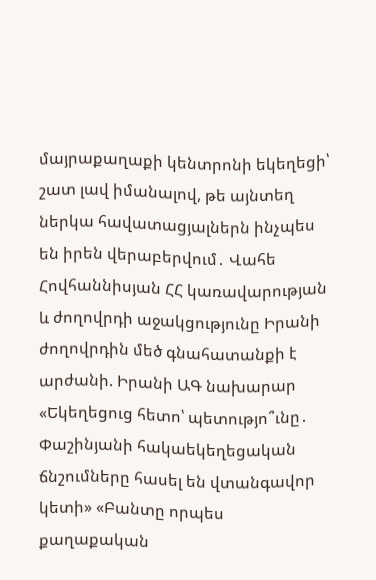մայրաքաղաքի կենտրոնի եկեղեցի՝ շատ լավ իմանալով, թե այնտեղ ներկա հավատացյալներն ինչպես են իրեն վերաբերվում․ Վահե Հովհաննիսյան ՀՀ կառավարության և ժողովրդի աջակցությունը Իրանի ժողովրդին մեծ գնահատանքի է արժանի. Իրանի ԱԳ նախարար «Եկեղեցուց հետո՝ պետությո՞ւնը․ Փաշինյանի հակաեկեղեցական ճնշումները հասել են վտանգավոր կետի» «Բանտը որպես քաղաքական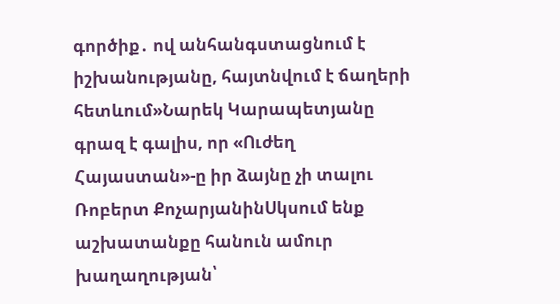գործիք․ ով անհանգստացնում է իշխանությանը, հայտնվում է ճաղերի հետևում»Նարեկ Կարապետյանը գրազ է գալիս, որ «Ուժեղ Հայաստան»-ը իր ձայնը չի տալու Ռոբերտ ՔոչարյանինՍկսում ենք աշխատանքը հանուն ամուր խաղաղության՝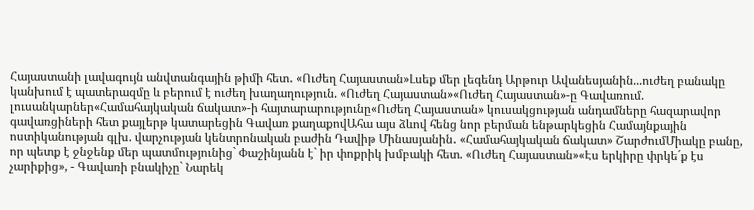Հայաստանի լավագույն անվտանգային թիմի հետ․ «Ուժեղ Հայաստան»Լսեք մեր լեգենդ Արթուր Ավանեսյանին...ուժեղ բանակը կանխում է պատերազմը և բերում է ուժեղ խաղաղություն. «Ուժեղ Հայաստան»«Ուժեղ Հայաստան»-ը Գավառում. լուսանկարներ«Համահայկական ճակատ»-ի հայտարարությունը«Ուժեղ Հայաստան» կուսակցության անդամները հազարավոր գավառցիների հետ քայլերթ կատարեցին Գավառ քաղաքովԱհա այս ձևով հենց նոր բերման ենթարկեցին Համայնքային ոստիկանության գլխ. վարչության կենտրոնական բաժին Դավիթ Մինասյանին․ «Համահայկական ճակատ» ՇարժումՄիակը բանը, որ պետք է ջնջենք մեր պատմությունից` Փաշինյանն է` իր փոքրիկ խմբակի հետ. «Ուժեղ Հայաստան»«Էս երկիրը փրկե´ք էս չարիքից», - Գավառի բնակիչը` Նարեկ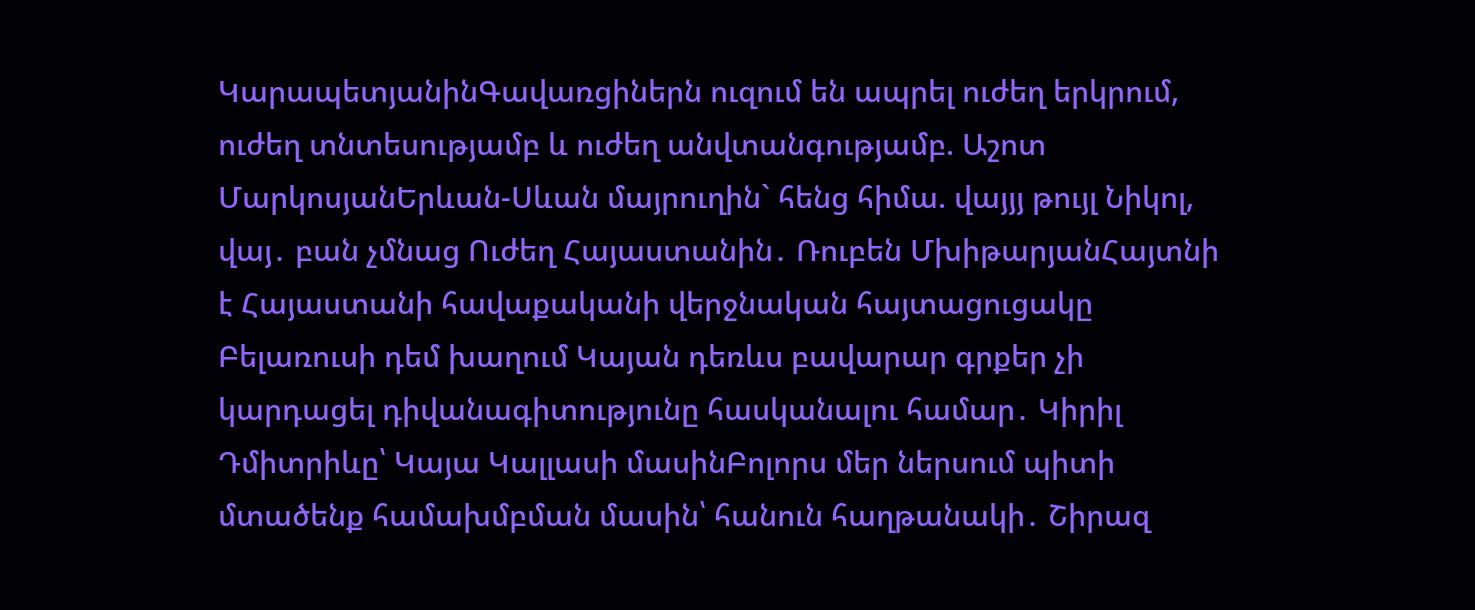ԿարապետյանինԳավառցիներն ուզում են ապրել ուժեղ երկրում, ուժեղ տնտեսությամբ և ուժեղ անվտանգությամբ. Աշոտ ՄարկոսյանԵրևան-Սևան մայրուղին` հենց հիմա. վայյյ թույլ Նիկոլ, վայ․ բան չմնաց Ուժեղ Հայաստանին․ Ռուբեն ՄխիթարյանՀայտնի է Հայաստանի հավաքականի վերջնական հայտացուցակը Բելառուսի դեմ խաղում Կայան դեռևս բավարար գրքեր չի կարդացել դիվանագիտությունը հասկանալու համար․ Կիրիլ Դմիտրիևը՝ Կայա Կալլասի մասինԲոլորս մեր ներսում պիտի մտածենք համախմբման մասին՝ հանուն հաղթանակի․ Շիրազ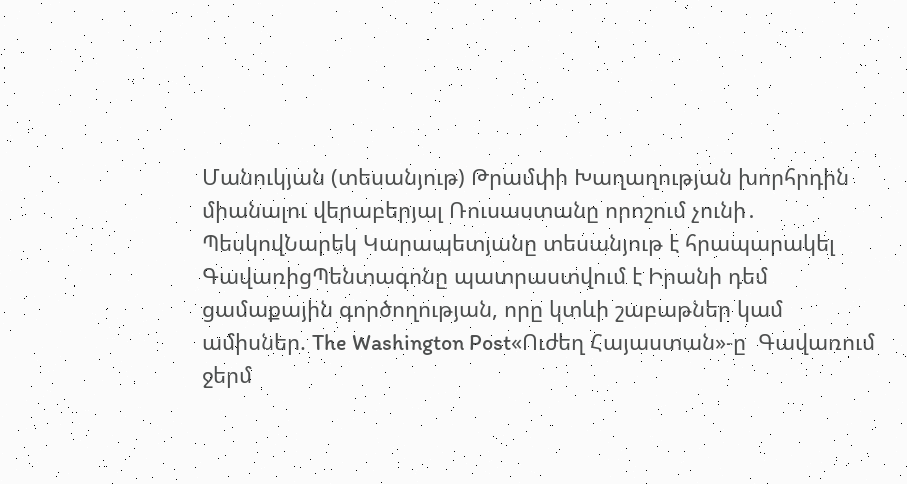Մանուկյան (տեսանյութ) Թրամփի Խաղաղության խորհրդին միանալու վերաբերյալ Ռուսաստանը որոշում չունի․ ՊեսկովՆարեկ Կարապետյանը տեսանյութ է հրապարակել ԳավառիցՊենտագոնը պատրաստվում է Իրանի դեմ ցամաքային գործողության, որը կտևի շաբաթներ կամ ամիսներ. The Washington Post«Ուժեղ Հայաստան»-ը  Գավառում ջերմ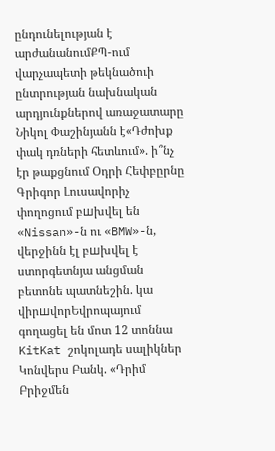ընդունելության է արժանանումՔՊ-ում վարչապետի թեկնածուի ընտրության նախնական արդյունքներով առաջատարը Նիկոլ Փաշինյանն է«Դժոխք փակ դռների հետևում». ի՞նչ էր թաքցնում Օդրի Հեփբըրնը Գրիգոր Լուսավորիչ փողոցում բшխվել են «Nissan»-ն ու «BMW»-ն, վերջինն էլ բшխվել է ստորգետնյա անցման բետոնե պատնեշին. կա վիրшվորԵվրոպայում գողացել են մոտ 12 տոննա KitKat շոկոլադե սալիկներ Կոնվերս Բանկ. «Դրիմ Բրիջմեն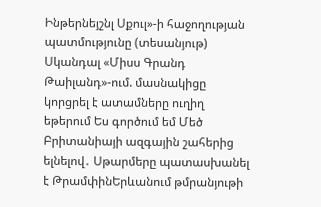Ինթերնեյշնլ Սքուլ»-ի հաջողության պատմությունը (տեսանյութ) Սկանդալ «Միսս Գրանդ Թաիլանդ»-ում. մասնակիցը կորցրել է ատամները ուղիղ եթերում Ես գործում եմ Մեծ Բրիտանիայի ազգային շահերից ելնելով․ Սթարմերը պատասխանել է ԹրամփինԵրևանում թմրանյութի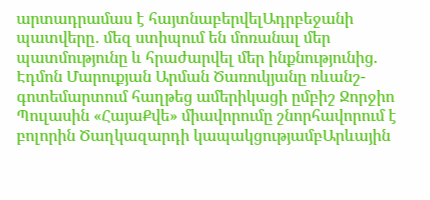արտադրամաս է հայտնաբերվելԱդրբեջանի պատվերը․ մեզ ստիպում են մոռանալ մեր պատմությունը և հրաժարվել մեր ինքնությունից. Էդմոն Մարուքյան Արման Ծառուկյանը ռևանշ-գոտեմարտում հաղթեց ամերիկացի ըմբիշ Ջորջիո Պուլասին «ՀայաՔվե» միավորումը շնորհավորում է բոլորին Ծաղկազարդի կապակցությամբԱրևային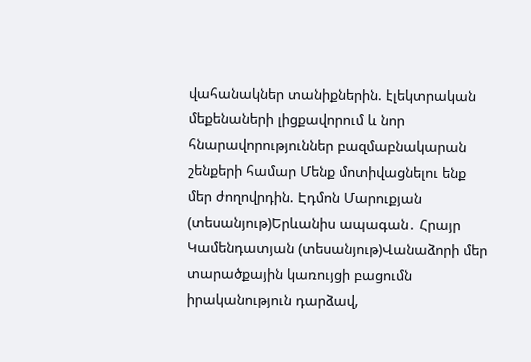վահանակներ տանիքներին. էլեկտրական մեքենաների լիցքավորում և նոր հնարավորություններ բազմաբնակարան շենքերի համար Մենք մոտիվացնելու ենք մեր ժողովրդին. Էդմոն Մարուքյան (տեսանյութ)Երևանիս ապագան․ Հրայր Կամենդատյան (տեսանյութ)Վանաձորի մեր տարածքային կառույցի բացումն իրականություն դարձավ,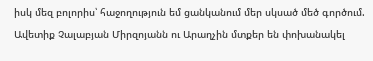իսկ մեզ բոլորիս՝ հաջողություն եմ ցանկանում մեր սկսած մեծ գործում. Ավետիք Չալաբյան Միրզոյանն ու Արաղչին մտքեր են փոխանակել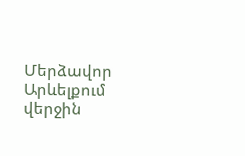Մերձավոր Արևելքում վերջին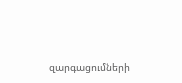զարգացումների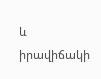և իրավիճակի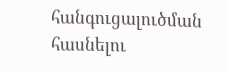հանգուցալուծման հասնելու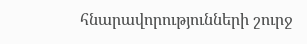հնարավորությունների շուրջ